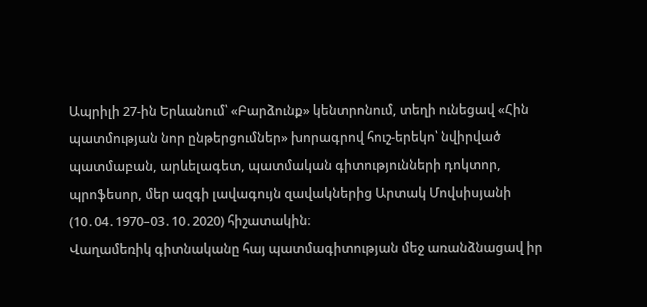Ապրիլի 27-ին Երևանում՝ «Բարձունք» կենտրոնում, տեղի ունեցավ «Հին պատմության նոր ընթերցումներ» խորագրով հուշ-երեկո՝ նվիրված պատմաբան, արևելագետ, պատմական գիտությունների դոկտոր, պրոֆեսոր, մեր ազգի լավագույն զավակներից Արտակ Մովսիսյանի (10․04․1970–03․10․2020) հիշատակին։
Վաղամեռիկ գիտնականը հայ պատմագիտության մեջ առանձնացավ իր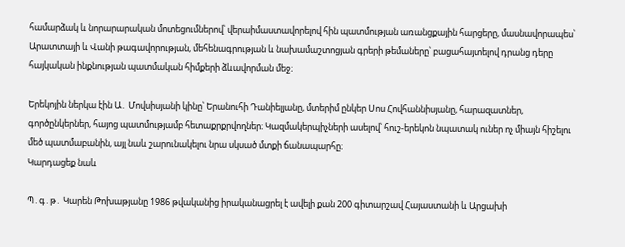համարձակ և նորարարական մոտեցումներով՝ վերաիմաստավորելով հին պատմության առանցքային հարցերը, մասնավորապես՝ Արատտայի և Վանի թագավորության, մեհենագրության և նախամաշտոցյան գրերի թեմաները՝ բացահայտելով դրանց դերը հայկական ինքնության պատմական հիմքերի ձևավորման մեջ։

Երեկոյին ներկա էին Ա․ Մովսիսյանի կինը՝ Երանուհի Դանիելյանը, մտերիմ ընկեր Սոս Հովհաննիսյանը, հարազատներ, գործընկերներ, հայոց պատմությամբ հետաքրքրվողներ։ Կազմակերպիչների ասելով՝ հուշ-երեկոն նպատակ ուներ ոչ միայն հիշելու մեծ պատմաբանին, այլ նաև շարունակելու նրա սկսած մտքի ճանապարհը։
Կարդացեք նաև

Պ․գ․թ․ Կարեն Թոխաթյանը 1986 թվականից իրականացրել է ավելի քան 200 գիտարշավ Հայաստանի և Արցախի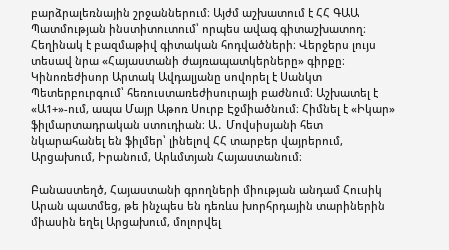բարձրալեռնային շրջաններում։ Այժմ աշխատում է ՀՀ ԳԱԱ Պատմության ինստիտուտում՝ որպես ավագ գիտաշխատող։ Հեղինակ է բազմաթիվ գիտական հոդվածների։ Վերջերս լույս տեսավ նրա «Հայաստանի ժայռապատկերները» գիրքը։
Կինոռեժիսոր Արտակ Ավդալյանը սովորել է Սանկտ Պետերբուրգում՝ հեռուստառեժիսուրայի բաժնում։ Աշխատել է «Ա1+»-ում, ապա Մայր Աթոռ Սուրբ Էջմիածնում։ Հիմնել է «Իկար» ֆիլմարտադրական ստուդիան։ Ա․ Մովսիսյանի հետ նկարահանել են ֆիլմեր՝ լինելով ՀՀ տարբեր վայրերում, Արցախում, Իրանում, Արևմտյան Հայաստանում։

Բանաստեղծ, Հայաստանի գրողների միության անդամ Հուսիկ Արան պատմեց, թե ինչպես են դեռևս խորհրդային տարիներին միասին եղել Արցախում, մոլորվել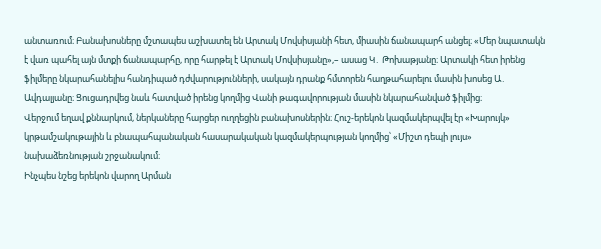անտառում։ Բանախոսները մշտապես աշխատել են Արտակ Մովսիսյանի հետ, միասին ճանապարհ անցել։ «Մեր նպատակն է վառ պահել այն մտքի ճանապարհը, որը հարթել է Արտակ Մովսիսյանը»,– ասաց Կ․ Թոխաթյանը։ Արտակի հետ իրենց ֆիլմերը նկարահանելիս հանդիպած դժվարությունների, սակայն դրանք հմտորեն հաղթահարելու մասին խոսեց Ա․ Ավդալյանը։ Ցուցադրվեց նաև հատված իրենց կողմից Վանի թագավորության մասին նկարահանված ֆիլմից։
Վերջում եղավ քննարկում, ներկաները հարցեր ուղղեցին բանախոսներին։ Հուշ-երեկոն կազմակերպվել էր «Խարույկ» կրթամշակութային և բնապահպանական հասարակական կազմակերպության կողմից՝ «Միշտ դեպի լույս» նախաձեռնության շրջանակում։
Ինչպես նշեց երեկոն վարող Արման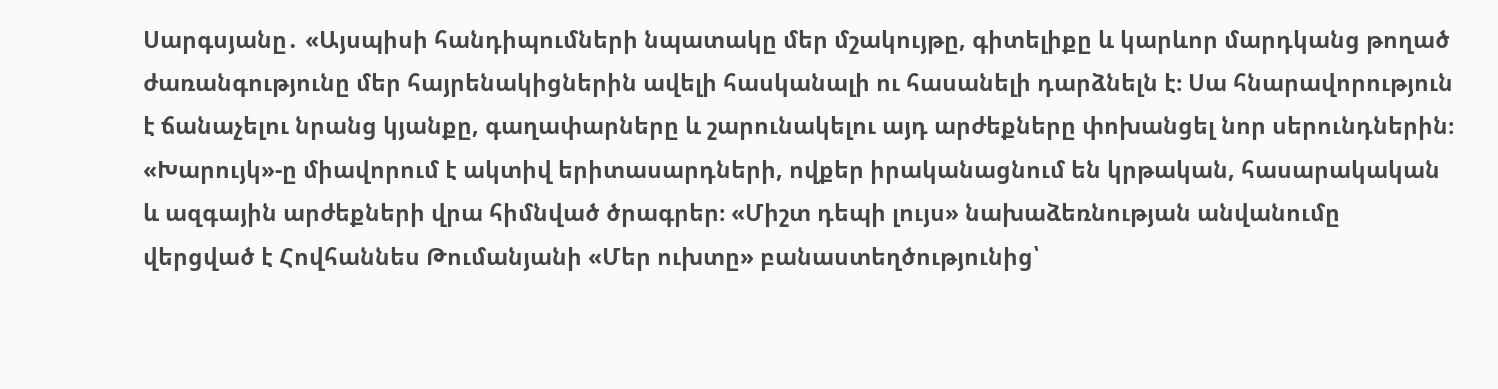Սարգսյանը․ «Այսպիսի հանդիպումների նպատակը մեր մշակույթը, գիտելիքը և կարևոր մարդկանց թողած ժառանգությունը մեր հայրենակիցներին ավելի հասկանալի ու հասանելի դարձնելն է։ Սա հնարավորություն է ճանաչելու նրանց կյանքը, գաղափարները և շարունակելու այդ արժեքները փոխանցել նոր սերունդներին։
«Խարույկ»-ը միավորում է ակտիվ երիտասարդների, ովքեր իրականացնում են կրթական, հասարակական և ազգային արժեքների վրա հիմնված ծրագրեր։ «Միշտ դեպի լույս» նախաձեռնության անվանումը վերցված է Հովհաննես Թումանյանի «Մեր ուխտը» բանաստեղծությունից՝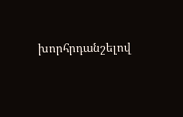խորհրդանշելով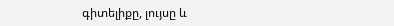գիտելիքը, լույսը և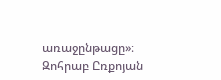առաջընթացը»։
Զոհրաբ Ըռքոյան